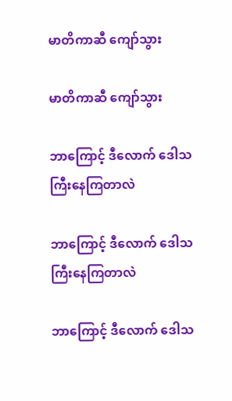မာတိကာဆီ ကျော်သွား

မာတိကာဆီ ကျော်သွား

ဘာကြောင့် ဒီလောက် ဒေါသကြီးနေကြတာလဲ

ဘာကြောင့် ဒီလောက် ဒေါသကြီးနေကြတာလဲ

ဘာကြောင့် ဒီလောက် ဒေါသ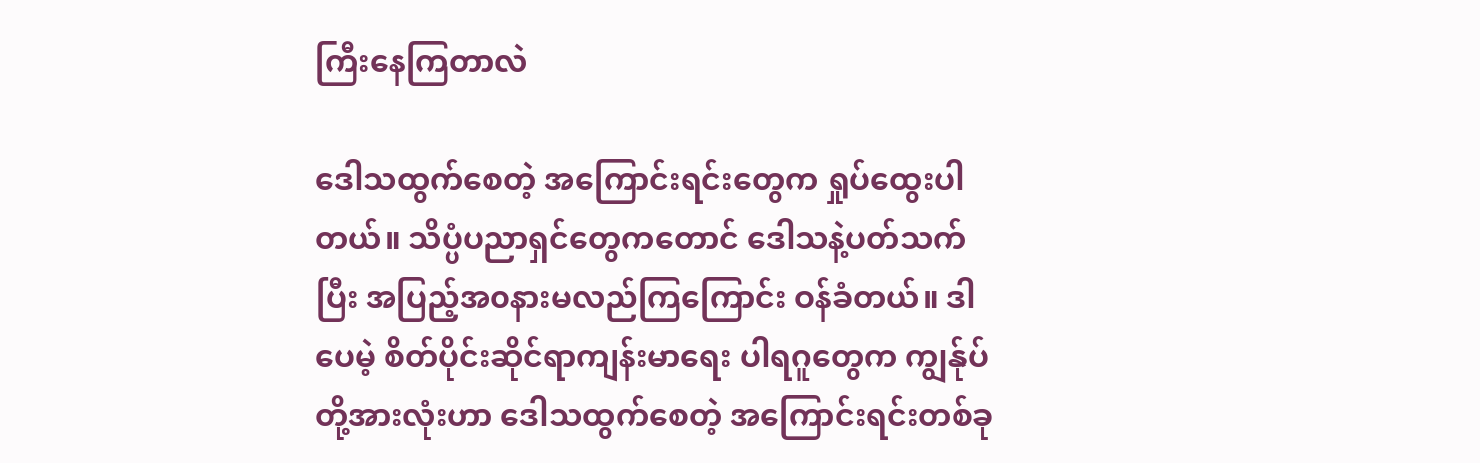ကြီးနေကြတာလဲ

ဒေါသထွက်စေတဲ့ အကြောင်းရင်းတွေက ရှုပ်ထွေးပါတယ်။ သိပ္ပံပညာရှင်တွေကတောင် ဒေါသနဲ့ပတ်သက်ပြီး အပြည့်အ၀နားမလည်ကြကြောင်း ဝန်ခံတယ်။ ဒါပေမဲ့ စိတ်ပိုင်းဆိုင်ရာကျန်းမာရေး ပါရဂူတွေက ကျွန်ုပ်တို့အားလုံးဟာ ဒေါသထွက်စေတဲ့ အကြောင်းရင်းတစ်ခု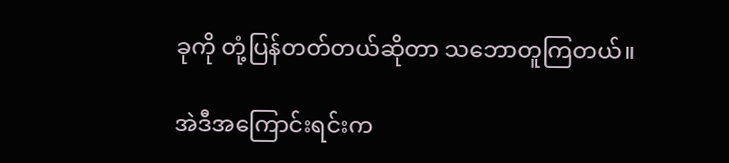ခုကို တုံ့ပြန်တတ်တယ်ဆိုတာ သဘောတူကြတယ်။

အဲဒီအကြောင်းရင်းက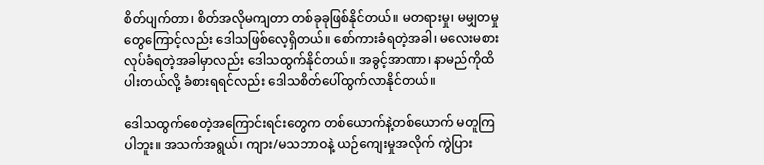စိတ်ပျက်တာ၊ စိတ်အလိုမကျတာ တစ်ခုခုဖြစ်နိုင်တယ်။ မတရားမှု၊ မမျှတမှုတွေကြောင့်လည်း ဒေါသဖြစ်လေ့ရှိတယ်။ စော်ကားခံရတဲ့အခါ၊ မလေးမစားလုပ်ခံရတဲ့အခါမှာလည်း ဒေါသထွက်နိုင်တယ်။ အခွင့်အာဏာ၊ နာမည်ကိုထိပါးတယ်လို့ ခံစားရရင်လည်း ဒေါသစိတ်ပေါ်ထွက်လာနိုင်တယ်။

ဒေါသထွက်စေတဲ့အကြောင်းရင်းတွေက တစ်ယောက်နဲ့တစ်ယောက် မတူကြပါဘူး။ အသက်အရွယ်၊ ကျား/မသဘာဝနဲ့ ယဉ်ကျေးမှုအလိုက် ကွဲပြား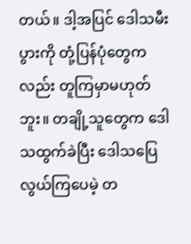တယ်။ ဒါ့အပြင် ဒေါသမီးပွားကို တုံ့ပြန်ပုံတွေကလည်း တူကြမှာမဟုတ်ဘူး။ တချို့သူတွေက ဒေါသထွက်ခဲပြီး ဒေါသပြေလွယ်ကြပေမဲ့ တ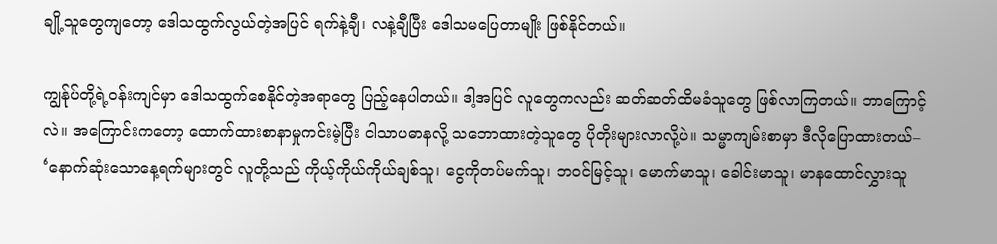ချို့သူတွေကျတော့ ဒေါသထွက်လွယ်တဲ့အပြင် ရက်နဲ့ချီ၊ လနဲ့ချီပြီး ဒေါသမပြေတာမျိုး ဖြစ်နိုင်တယ်။

ကျွန်ုပ်တို့ရဲ့ဝန်းကျင်မှာ ဒေါသထွက်စေနိုင်တဲ့အရာတွေ ပြည့်နေပါတယ်။ ဒါ့အပြင် လူတွေကလည်း ဆတ်ဆတ်ထိမခံသူတွေ ဖြစ်လာကြတယ်။ ဘာကြောင့်လဲ။ အကြောင်းကတော့ ထောက်ထားစာနာမှုကင်းမဲ့ပြီး ငါသာပဓာနလို့ သဘောထားတဲ့သူတွေ ပိုတိုးများလာလို့ပဲ။ သမ္မာကျမ်းစာမှာ ဒီလိုပြောထားတယ်– ‘နောက်ဆုံးသောနေ့ရက်များတွင် လူတို့သည် ကိုယ့်ကိုယ်ကိုယ်ချစ်သူ၊ ငွေကိုတပ်မက်သူ၊ ဘဝင်မြင့်သူ၊ မောက်မာသူ၊ ခေါင်းမာသူ၊ မာနထောင်လွှားသူ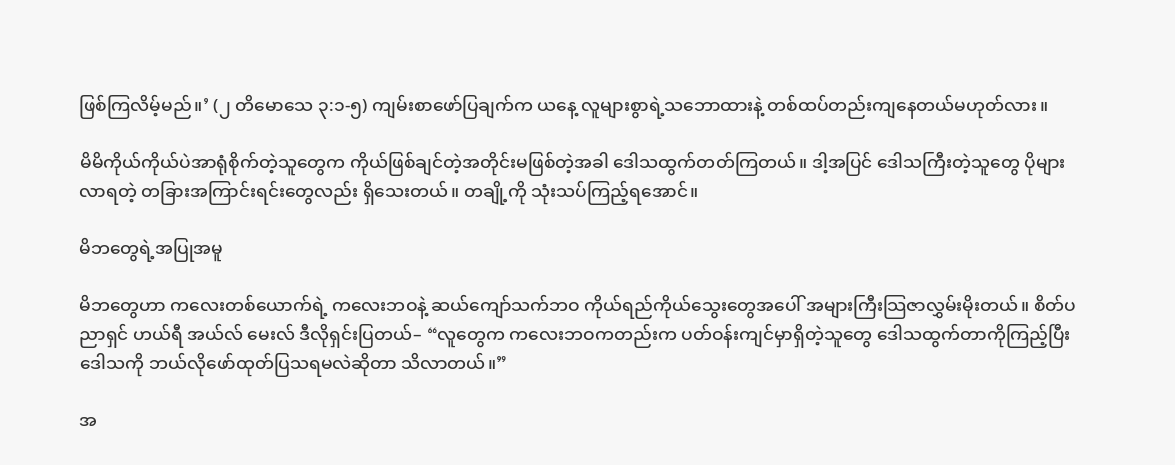ဖြစ်ကြလိမ့်မည်။’ (၂ တိမောသေ ၃:၁-၅) ကျမ်းစာဖော်ပြချက်က ယနေ့ လူများစွာရဲ့သဘောထားနဲ့ တစ်ထပ်တည်းကျနေတယ်မဟုတ်လား။

မိမိကိုယ်ကိုယ်ပဲအာရုံစိုက်တဲ့သူတွေက ကိုယ်ဖြစ်ချင်တဲ့အတိုင်းမဖြစ်တဲ့အခါ ဒေါသထွက်တတ်ကြတယ်။ ဒါ့အပြင် ဒေါသကြီးတဲ့သူတွေ ပိုများလာရတဲ့ တခြားအကြာင်းရင်းတွေလည်း ရှိသေးတယ်။ တချို့ကို သုံးသပ်ကြည့်ရအောင်။

မိဘတွေရဲ့အပြုအမူ

မိဘတွေဟာ ကလေးတစ်ယောက်ရဲ့ ကလေးဘဝနဲ့ ဆယ်ကျော်သက်ဘဝ ကိုယ်ရည်ကိုယ်သွေးတွေအပေါ် အများကြီးသြဇာလွှမ်းမိုးတယ်။ စိတ်ပညာရှင် ဟယ်ရီ အယ်လ် မေးလ် ဒီလိုရှင်းပြတယ်– “လူတွေက ကလေးဘဝကတည်းက ပတ်ဝန်းကျင်မှာရှိတဲ့သူတွေ ဒေါသထွက်တာကိုကြည့်ပြီး ဒေါသကို ဘယ်လိုဖော်ထုတ်ပြသရမလဲဆိုတာ သိလာတယ်။”

အ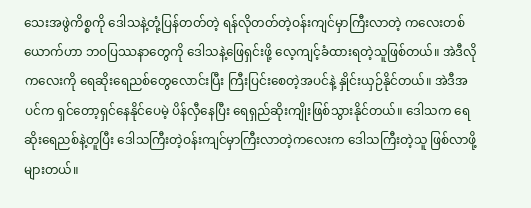သေးအဖွဲကိစ္စကို ဒေါသနဲ့တုံ့ပြန်တတ်တဲ့ ရန်လိုတတ်တဲ့ဝန်းကျင်မှာကြီးလာတဲ့ ကလေးတစ်ယောက်ဟာ ဘ၀ပြဿနာတွေကို ဒေါသနဲ့ဖြေရှင်းဖို့ လေ့ကျင့်ခံထားရတဲ့သူဖြစ်တယ်။ အဲဒီလိုကလေးကို ရေဆိုးရေညစ်တွေလောင်းပြီး ကြီးပြင်းစေတဲ့အပင်နဲ့ နှိုင်းယှဉ်နိုင်တယ်။ အဲဒီအပင်က ရှင်တော့ရှင်နေနိုင်ပေမဲ့ ပိန်လှီနေပြီး ရေရှည်ဆိုးကျိုးဖြစ်သွားနိုင်တယ်။ ဒေါသက ရေဆိုးရေညစ်နဲ့တူပြီး ဒေါသကြီးတဲ့ဝန်းကျင်မှာကြီးလာတဲ့ကလေးက ဒေါသကြီးတဲ့သူ ဖြစ်လာဖို့များတယ်။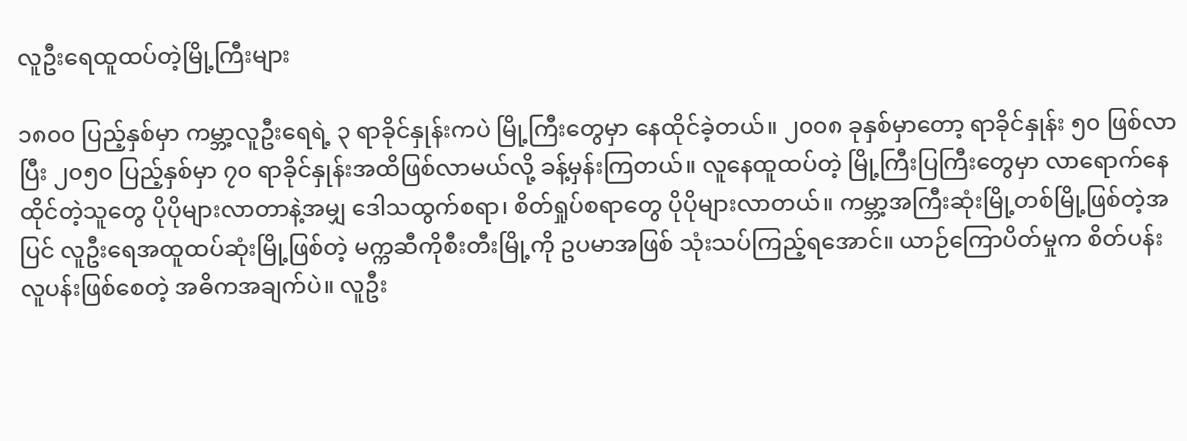လူဦးရေထူထပ်တဲ့မြို့ကြီးများ

၁၈၀၀ ပြည့်နှစ်မှာ ကမ္ဘာ့လူဦးရေရဲ့ ၃ ရာခိုင်နှုန်းကပဲ မြို့ကြီးတွေမှာ နေထိုင်ခဲ့တယ်။ ၂၀၀၈ ခုနှစ်မှာတော့ ရာခိုင်နှုန်း ၅၀ ဖြစ်လာပြီး ၂၀၅၀ ပြည့်နှစ်မှာ ၇၀ ရာခိုင်နှုန်းအထိဖြစ်လာမယ်လို့ ခန့်မှန်းကြတယ်။ လူနေထူထပ်တဲ့ မြို့ကြီးပြကြီးတွေမှာ လာရောက်နေထိုင်တဲ့သူတွေ ပိုပိုများလာတာနဲ့အမျှ ဒေါသထွက်စရာ၊ စိတ်ရှုပ်စရာတွေ ပိုပိုများလာတယ်။ ကမ္ဘာ့အကြီးဆုံးမြို့တစ်မြို့ဖြစ်တဲ့အပြင် လူဦးရေအထူထပ်ဆုံးမြို့ဖြစ်တဲ့ မက္ကဆီကိုစီးတီးမြို့ကို ဥပမာအဖြစ် သုံးသပ်ကြည့်ရအောင်။ ယာဉ်ကြောပိတ်မှုက စိတ်ပန်းလူပန်းဖြစ်စေတဲ့ အဓိကအချက်ပဲ။ လူဦး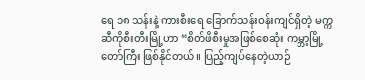ရေ ၁၈ သန်းနဲ့ ကားစီးရေ ခြောက်သန်းဝန်းကျင်ရှိတဲ့ မက္ကဆီကိုစီးတီးမြို့ဟာ “စိတ်ဖိစီးမှုအဖြစ်စေဆုံး ကမ္ဘာ့မြို့တော်ကြီး ဖြစ်နိုင်တယ်။ ပြည့်ကျပ်နေတဲ့ယာဉ်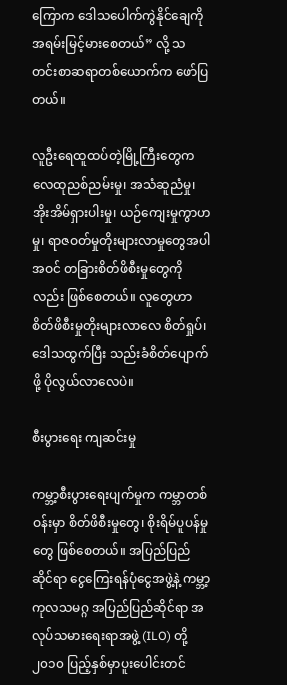ကြောက ဒေါသပေါက်ကွဲနိုင်ချေကို အရမ်းမြင့်မားစေတယ်” လို့ သတင်းစာဆရာတစ်ယောက်က ဖော်ပြတယ်။

လူဦးရေထူထပ်တဲ့မြို့ကြီးတွေက လေထုညစ်ညမ်းမှု၊ အသံဆူညံမှု၊ အိုးအိမ်ရှားပါးမှု၊ ယဉ်ကျေးမှုကွာဟမှု၊ ရာဇဝတ်မှုတိုးများလာမှုတွေအပါအဝင် တခြားစိတ်ဖိစီးမှုတွေကိုလည်း ဖြစ်စေတယ်။ လူတွေဟာ စိတ်ဖိစီးမှုတိုးများလာလေ စိတ်ရှုပ်၊ ဒေါသထွက်ပြီး သည်းခံစိတ်ပျောက်ဖို့ ပိုလွယ်လာလေပဲ။

စီးပွားရေး ကျဆင်းမှု

ကမ္ဘာ့စီးပွားရေးပျက်မှုက ကမ္ဘာတစ်ဝန်းမှာ စိတ်ဖိစီးမှုတွေ၊ စိုးရိမ်ပူပန်မှုတွေ ဖြစ်စေတယ်။ အပြည်ပြည်ဆိုင်ရာ ငွေကြေးရန်ပုံငွေအဖွဲ့နဲ့ ကမ္ဘာ့ကုလသမဂ္ဂ အပြည်ပြည်ဆိုင်ရာ အလုပ်သမားရေးရာအဖွဲ့ (ILO) တို့ ၂၀၁၀ ပြည့်နှစ်မှာပူးပေါင်းတင်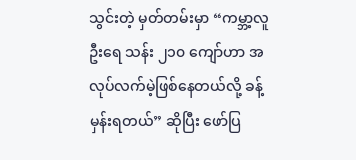သွင်းတဲ့ မှတ်တမ်းမှာ “ကမ္ဘာ့လူဦးရေ သန်း ၂၁၀ ကျော်ဟာ အလုပ်လက်မဲ့ဖြစ်နေတယ်လို့ ခန့်မှန်းရတယ်” ဆိုပြီး ဖော်ပြ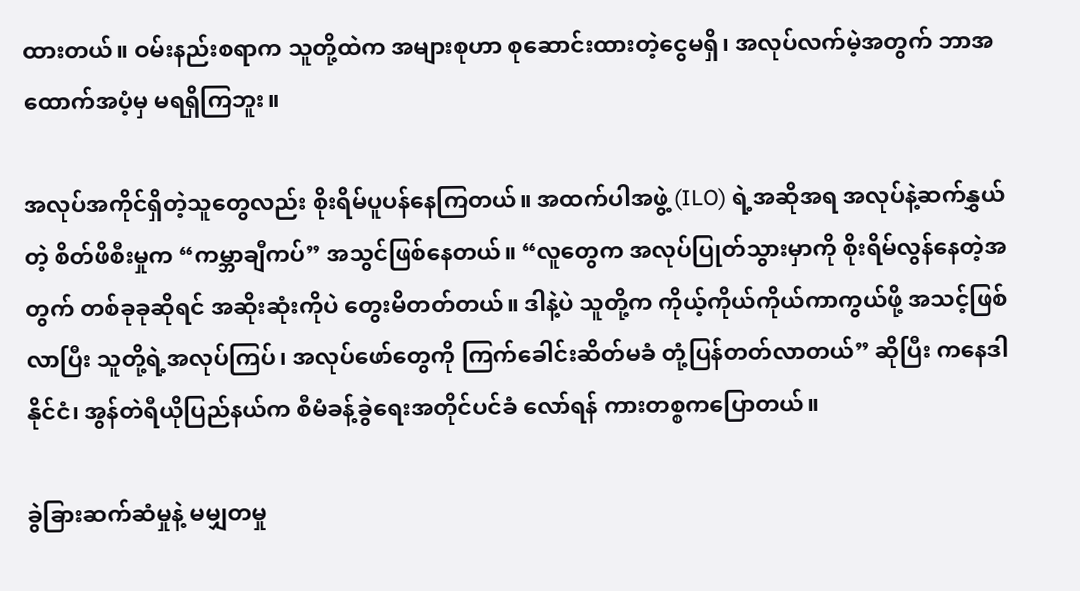ထားတယ်။ ဝမ်းနည်းစရာက သူတို့ထဲက အများစုဟာ စုဆောင်းထားတဲ့ငွေမရှိ၊ အလုပ်လက်မဲ့အတွက် ဘာအထောက်အပံ့မှ မရရှိကြဘူး။

အလုပ်အကိုင်ရှိတဲ့သူတွေလည်း စိုးရိမ်ပူပန်နေကြတယ်။ အထက်ပါအဖွဲ့ (ILO) ရဲ့အဆိုအရ အလုပ်နဲ့ဆက်နွှယ်တဲ့ စိတ်ဖိစီးမှုက “ကမ္ဘာချီကပ်” အသွင်ဖြစ်နေတယ်။ “လူတွေက အလုပ်ပြုတ်သွားမှာကို စိုးရိမ်လွန်နေတဲ့အတွက် တစ်ခုခုဆိုရင် အဆိုးဆုံးကိုပဲ တွေးမိတတ်တယ်။ ဒါနဲ့ပဲ သူတို့က ကိုယ့်ကိုယ်ကိုယ်ကာကွယ်ဖို့ အသင့်ဖြစ်လာပြီး သူတို့ရဲ့အလုပ်ကြပ်၊ အလုပ်ဖော်တွေကို ကြက်ခေါင်းဆိတ်မခံ တုံ့ပြန်တတ်လာတယ်” ဆိုပြီး ကနေဒါနိုင်ငံ၊ အွန်တဲရီယိုပြည်နယ်က စီမံခန့်ခွဲရေးအတိုင်ပင်ခံ လော်ရန် ကားတစ္စကပြောတယ်။

ခွဲခြားဆက်ဆံမှုနဲ့ မမျှတမှု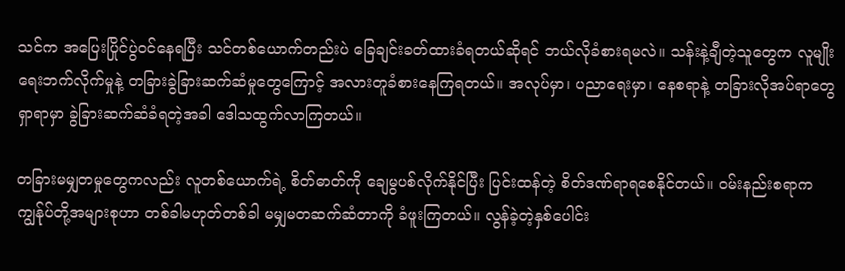သင်က အပြေးပြိုင်ပွဲဝင်နေရပြီး သင်တစ်ယောက်တည်းပဲ ခြေချင်းခတ်ထားခံရတယ်ဆိုရင် ဘယ်လိုခံစားရမလဲ။ သန်းနဲ့ချီတဲ့သူတွေက လူမျိုးရေးဘက်လိုက်မှုနဲ့ တခြားခွဲခြားဆက်ဆံမှုတွေကြောင့် အလားတူခံစားနေကြရတယ်။ အလုပ်မှာ၊ ပညာရေးမှာ၊ နေစရာနဲ့ တခြားလိုအပ်ရာတွေရှာရာမှာ ခွဲခြားဆက်ဆံခံရတဲ့အခါ ဒေါသထွက်လာကြတယ်။

တခြားမမျှတမှုတွေကလည်း လူတစ်ယောက်ရဲ့ စိတ်ဓာတ်ကို ချေမွပစ်လိုက်နိုင်ပြီး ပြင်းထန်တဲ့ စိတ်ဒဏ်ရာရစေနိုင်တယ်။ ဝမ်းနည်းစရာက ကျွန်ုပ်တို့အများစုဟာ တစ်ခါမဟုတ်တစ်ခါ မမျှမတဆက်ဆံတာကို ခံဖူးကြတယ်။ လွန်ခဲ့တဲ့နှစ်ပေါင်း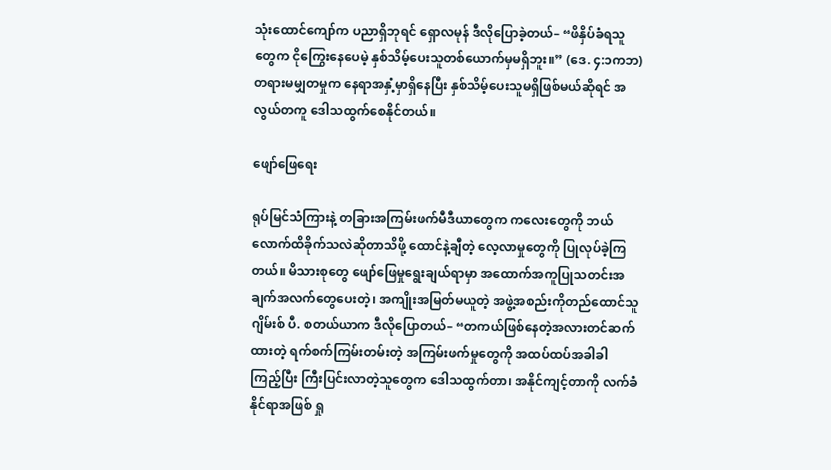သုံးထောင်ကျော်က ပညာရှိဘုရင် ရှောလမုန် ဒီလိုပြောခဲ့တယ်– “ဖိနှိပ်ခံရသူတွေက ငိုကြွေးနေပေမဲ့ နှစ်သိမ့်ပေးသူတစ်ယောက်မှမရှိဘူး။” (ဒေ. ၄:၁ကဘ) တရားမမျှတမှုက နေရာအနှံ့မှာရှိနေပြီး နှစ်သိမ့်ပေးသူမရှိဖြစ်မယ်ဆိုရင် အလွယ်တကူ ဒေါသထွက်စေနိုင်တယ်။

ဖျော်ဖြေရေး

ရုပ်မြင်သံကြားနဲ့ တခြားအကြမ်းဖက်မီဒီယာတွေက ကလေးတွေကို ဘယ်လောက်ထိခိုက်သလဲဆိုတာသိဖို့ ထောင်နဲ့ချီတဲ့ လေ့လာမှုတွေကို ပြုလုပ်ခဲ့ကြတယ်။ မိသားစုတွေ ဖျော်ဖြေမှုရွေးချယ်ရာမှာ အထောက်အကူပြုသတင်းအချက်အလက်တွေပေးတဲ့၊ အကျိုးအမြတ်မယူတဲ့ အဖွဲ့အစည်းကိုတည်ထောင်သူ ဂျိမ်းစ် ပီ. စတယ်ယာက ဒီလိုပြောတယ်– “တကယ်ဖြစ်နေတဲ့အလားတင်ဆက်ထားတဲ့ ရက်စက်ကြမ်းတမ်းတဲ့ အကြမ်းဖက်မှုတွေကို အထပ်ထပ်အခါခါကြည့်ပြီး ကြီးပြင်းလာတဲ့သူတွေက ဒေါသထွက်တာ၊ အနိုင်ကျင့်တာကို လက်ခံနိုင်ရာအဖြစ် ရှု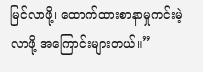မြင်လာဖို့၊ ထောက်ထားစာနာမှုကင်းမဲ့လာဖို့ အကြောင်းများတယ်။”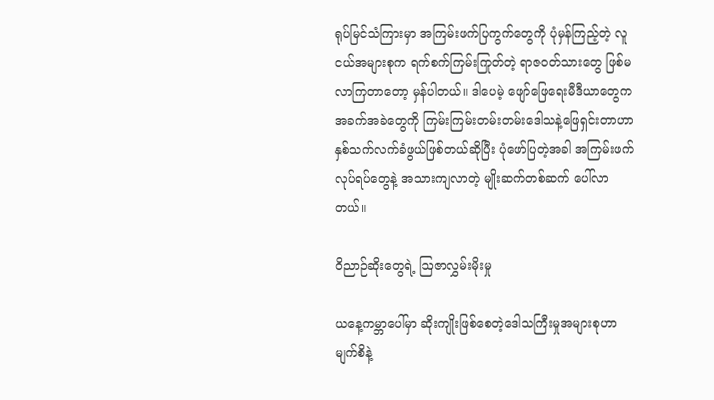ရုပ်မြင်သံကြားမှာ အကြမ်းဖက်ပြကွက်တွေကို ပုံမှန်ကြည့်တဲ့ လူငယ်အများစုက ရက်စက်ကြမ်းကြုတ်တဲ့ ရာဇဝတ်သားတွေ ဖြစ်မလာကြတာတော့ မှန်ပါတယ်။ ဒါပေမဲ့ ဖျော်ဖြေရေးမီဒီယာတွေက အခက်အခဲတွေကို ကြမ်းကြမ်းတမ်းတမ်းဒေါသနဲ့ဖြေရှင်းတာဟာ နှစ်သက်လက်ခံဖွယ်ဖြစ်တယ်ဆိုပြီး ပုံဖော်ပြတဲ့အခါ အကြမ်းဖက်လုပ်ရပ်တွေနဲ့ အသားကျလာတဲ့ မျိုးဆက်တစ်ဆက် ပေါ်လာတယ်။

ဝိညာဉ်ဆိုးတွေရဲ့ ဩဇာလွှမ်းမိုးမှု

ယနေ့ကမ္ဘာပေါ်မှာ ဆိုးကျိုးဖြစ်စေတဲ့ဒေါသကြီးမှုအများစုဟာ မျက်စိနဲ့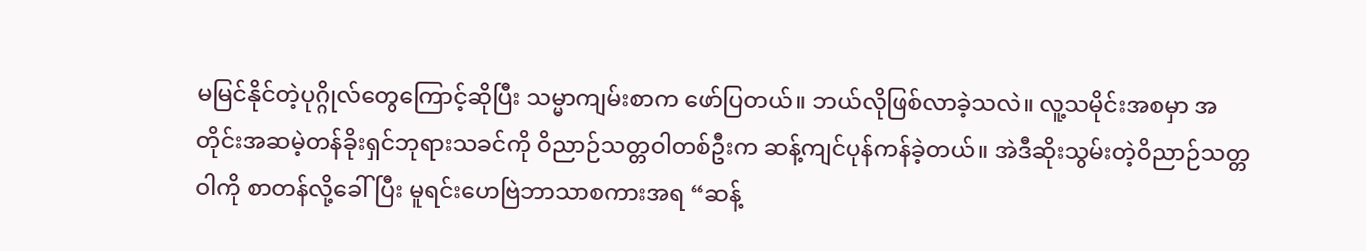မမြင်နိုင်တဲ့ပုဂ္ဂိုလ်တွေကြောင့်ဆိုပြီး သမ္မာကျမ်းစာက ဖော်ပြတယ်။ ဘယ်လိုဖြစ်လာခဲ့သလဲ။ လူ့သမိုင်းအစမှာ အတိုင်းအဆမဲ့တန်ခိုးရှင်ဘုရားသခင်ကို ဝိညာဉ်သတ္တဝါတစ်ဦးက ဆန့်ကျင်ပုန်ကန်ခဲ့တယ်။ အဲဒီဆိုးသွမ်းတဲ့ဝိညာဉ်သတ္တဝါကို စာတန်လို့ခေါ်ပြီး မူရင်းဟေဗြဲဘာသာစကားအရ “ဆန့်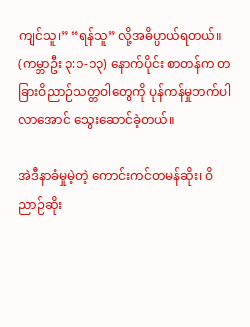ကျင်သူ၊” “ရန်သူ” လို့အဓိပ္ပာယ်ရတယ်။ (ကမ္ဘာဦး ၃:၁-၁၃) နောက်ပိုင်း စာတန်က တခြားဝိညာဉ်သတ္တဝါတွေကို ပုန်ကန်မှုဘက်ပါလာအောင် သွေးဆောင်ခဲ့တယ်။

အဲဒီနာခံမှုမဲ့တဲ့ ကောင်းကင်တမန်ဆိုး၊ ဝိညာဉ်ဆိုး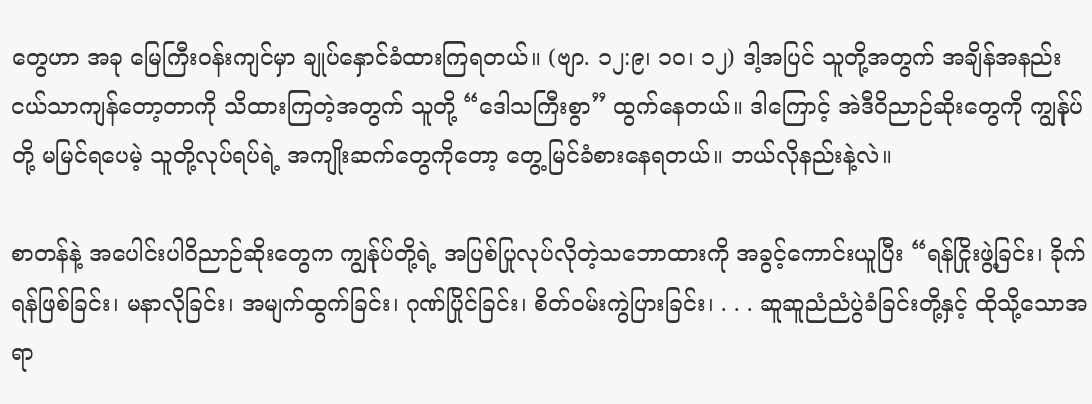တွေဟာ အခု မြေကြီးဝန်းကျင်မှာ ချုပ်နှောင်ခံထားကြရတယ်။ (ဗျာ. ၁၂:၉၊ ၁၀၊ ၁၂) ဒါ့အပြင် သူတို့အတွက် အချိန်အနည်းငယ်သာကျန်တော့တာကို သိထားကြတဲ့အတွက် သူတို့ “ဒေါသကြီးစွာ” ထွက်နေတယ်။ ဒါကြောင့် အဲဒီဝိညာဉ်ဆိုးတွေကို ကျွန်ုပ်တို့ မမြင်ရပေမဲ့ သူတို့လုပ်ရပ်ရဲ့ အကျိုးဆက်တွေကိုတော့ တွေ့မြင်ခံစားနေရတယ်။ ဘယ်လိုနည်းနဲ့လဲ။

စာတန်နဲ့ အပေါင်းပါဝိညာဉ်ဆိုးတွေက ကျွန်ုပ်တို့ရဲ့ အပြစ်ပြုလုပ်လိုတဲ့သဘောထားကို အခွင့်ကောင်းယူပြီး “ရန်ငြိုးဖွဲ့ခြင်း၊ ခိုက်ရန်ဖြစ်ခြင်း၊ မနာလိုခြင်း၊ အမျက်ထွက်ခြင်း၊ ဂုဏ်ပြိုင်ခြင်း၊ စိတ်ဝမ်းကွဲပြားခြင်း၊ . . . ဆူဆူညံညံပွဲခံခြင်းတို့နှင့် ထိုသို့သောအရာ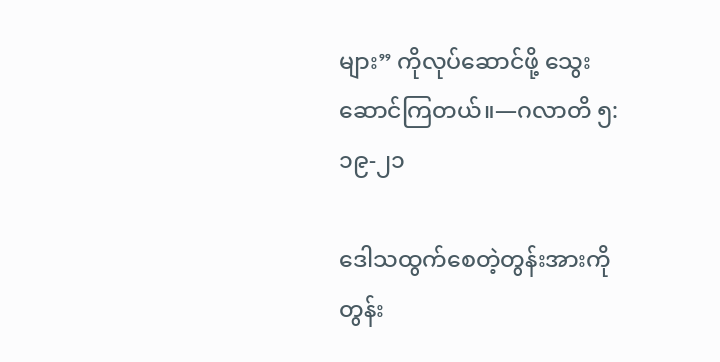များ” ကိုလုပ်ဆောင်ဖို့ သွေးဆောင်ကြတယ်။—ဂလာတိ ၅:၁၉-၂၁

ဒေါသထွက်စေတဲ့တွန်းအားကို တွန်း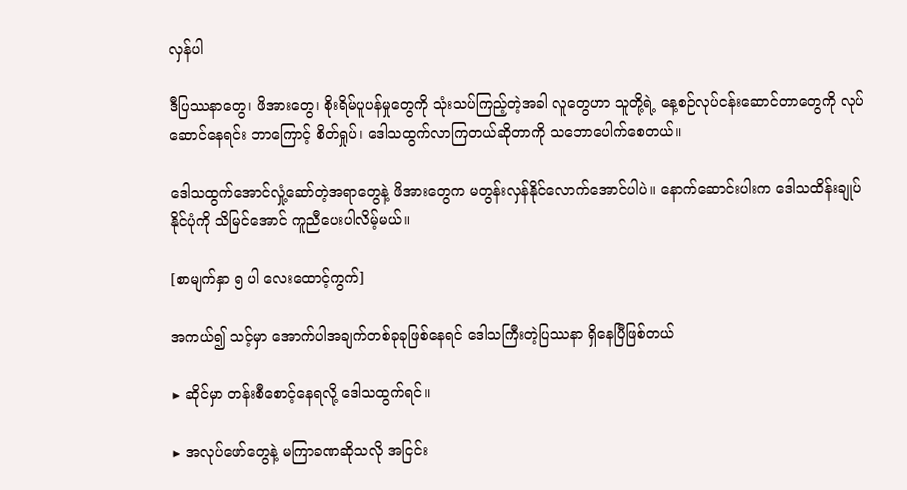လှန်ပါ

ဒီပြဿနာတွေ၊ ဖိအားတွေ၊ စိုးရိမ်ပူပန်မှုတွေကို သုံးသပ်ကြည့်တဲ့အခါ လူတွေဟာ သူတို့ရဲ့ နေ့စဉ်လုပ်ငန်းဆောင်တာတွေကို လုပ်ဆောင်နေရင်း ဘာကြောင့် စိတ်ရှုပ်၊ ဒေါသထွက်လာကြတယ်ဆိုတာကို သဘောပေါက်စေတယ်။

ဒေါသထွက်အောင်လှုံ့ဆော်တဲ့အရာတွေနဲ့ ဖိအားတွေက မတွန်းလှန်နိုင်လောက်အောင်ပါပဲ။ နောက်ဆောင်းပါးက ဒေါသထိန်းချုပ်နိုင်ပုံကို သိမြင်အောင် ကူညီပေးပါလိမ့်မယ်။

[စာမျက်နှာ ၅ ပါ လေးထောင့်ကွက်]

အကယ်၍ သင့်မှာ အောက်ပါအချက်တစ်ခုခုဖြစ်နေရင် ဒေါသကြီးတဲ့ပြဿနာ ရှိနေပြီဖြစ်တယ်

▶ ဆိုင်မှာ တန်းစီစောင့်နေရလို့ ဒေါသထွက်ရင်။

▶ အလုပ်ဖော်တွေနဲ့ မကြာခဏဆိုသလို အငြင်း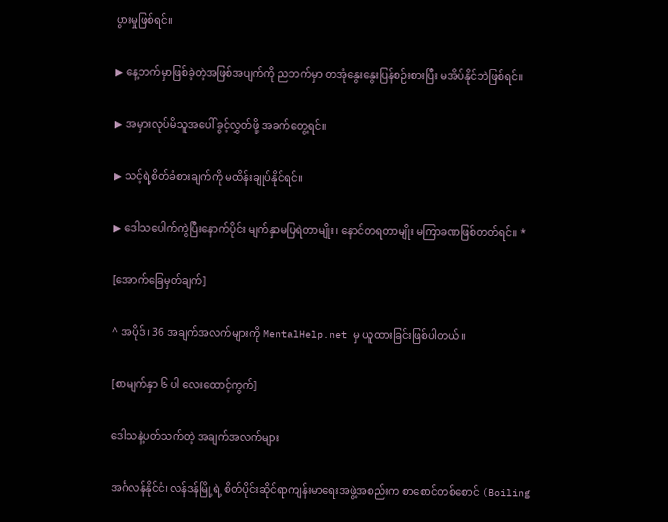ပွားမှုဖြစ်ရင်။

▶ နေ့ဘက်မှာဖြစ်ခဲ့တဲ့အဖြစ်အပျက်ကို ညဘက်မှာ တအုံနွေးနွေးပြန်စဉ်းစားပြီး မအိပ်နိုင်ဘဲဖြစ်ရင်။

▶ အမှားလုပ်မိသူအပေါ် ခွင့်လွှတ်ဖို့ အခက်တွေ့ရင်။

▶ သင့်ရဲ့စိတ်ခံစားချက်ကို မထိန်းချုပ်နိုင်ရင်။

▶ ဒေါသပေါက်ကွဲပြီးနောက်ပိုင်း မျက်နှာမပြရဲတာမျိုး၊ နောင်တရတာမျိုး မကြာခဏဖြစ်တတ်ရင်။ *

[အောက်ခြေမှတ်ချက်]

^ အပိုဒ်၊ 36 အချက်အလက်များကို MentalHelp.net မှ ယူထားခြင်းဖြစ်ပါတယ်။

[စာမျက်နှာ ၆ ပါ လေးထောင့်ကွက်]

ဒေါသနဲ့ပတ်သက်တဲ့ အချက်အလက်များ

အင်္ဂလန်နိုင်ငံ၊ လန်ဒန်မြို့ရဲ့ စိတ်ပိုင်းဆိုင်ရာကျန်းမာရေးအဖွဲ့အစည်းက စာစောင်တစ်စောင် (Boiling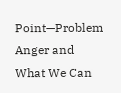Point—Problem Anger and What We Can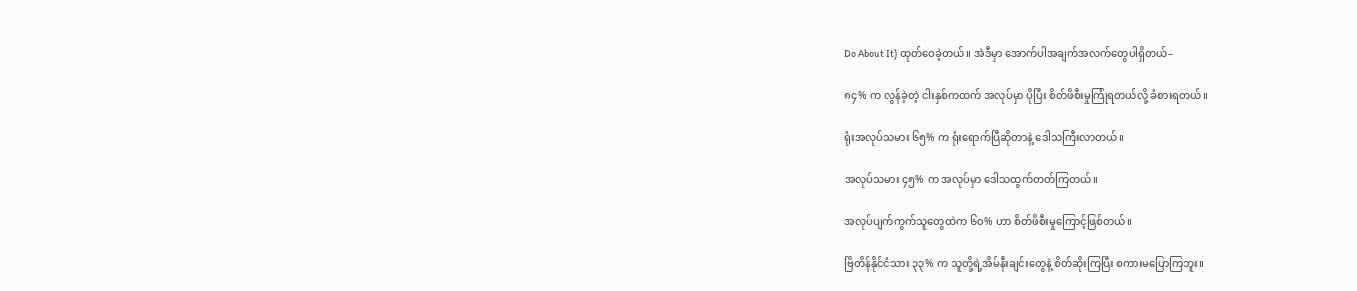Do About It) ထုတ်ဝေခဲ့တယ်။ အဲဒီမှာ အောက်ပါအချက်အလက်တွေပါရှိတယ်–

၈၄% က လွန်ခဲ့တဲ့ ငါးနှစ်ကထက် အလုပ်မှာ ပိုပြီး စိတ်ဖိစီးမှုကြုံရတယ်လို့ ခံစားရတယ်။

ရုံးအလုပ်သမား ၆၅% က ရုံးရောက်ပြီဆိုတာနဲ့ ဒေါသကြီးလာတယ်။

အလုပ်သမား ၄၅% က အလုပ်မှာ ဒေါသထွက်တတ်ကြတယ်။

အလုပ်ပျက်ကွက်သူတွေထဲက ၆၀% ဟာ စိတ်ဖိစီးမှုကြောင့်ဖြစ်တယ်။

ဗြိတိန်နိုင်ငံသား ၃၃% က သူတို့ရဲ့အိမ်နီးချင်းတွေနဲ့ စိတ်ဆိုးကြပြီး စကားမပြောကြဘူး။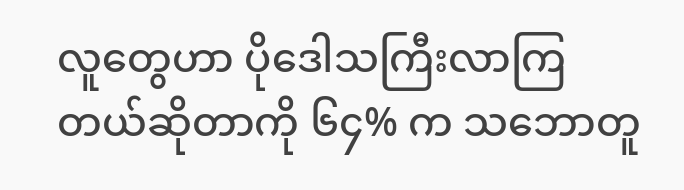လူတွေဟာ ပိုဒေါသကြီးလာကြတယ်ဆိုတာကို ၆၄% က သဘောတူ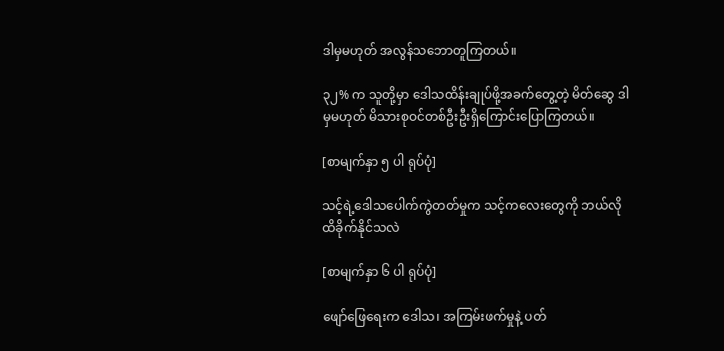ဒါမှမဟုတ် အလွန်သဘောတူကြတယ်။

၃၂% က သူတို့မှာ ဒေါသထိန်းချုပ်ဖို့အခက်တွေ့တဲ့ မိတ်ဆွေ ဒါမှမဟုတ် မိသားစုဝင်တစ်ဦးဦးရှိကြောင်းပြောကြတယ်။

[စာမျက်နှာ ၅ ပါ ရုပ်ပုံ]

သင့်ရဲ့ဒေါသပေါက်ကွဲတတ်မှုက သင့်ကလေးတွေကို ဘယ်လိုထိခိုက်နိုင်သလဲ

[စာမျက်နှာ ၆ ပါ ရုပ်ပုံ]

ဖျော်ဖြေရေးက ဒေါသ၊ အကြမ်းဖက်မှုနဲ့ ပတ်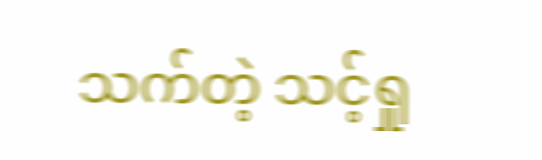သက်တဲ့ သင့်ရှု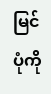မြင်ပုံကို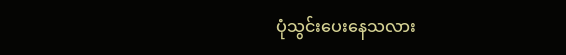ပုံသွင်းပေးနေသလား